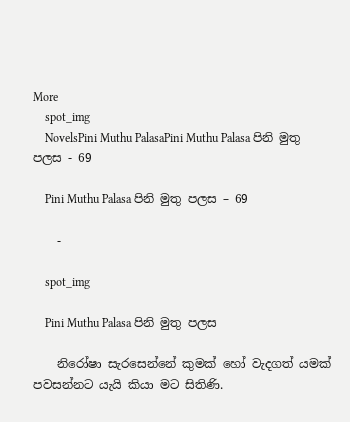More
    spot_img
    NovelsPini Muthu PalasaPini Muthu Palasa පිනි මුතු පලස - 69

    Pini Muthu Palasa පිනි මුතු පලස – 69

    -

    spot_img

    Pini Muthu Palasa පිනි මුතු පලස

    නිරෝෂා සැරසෙන්නේ කුමක් හෝ වැදගත් යමක් පවසන්නට යැයි කියා මට සිතිණි.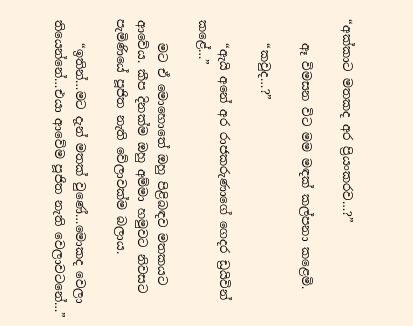“අක්කාට මතකද අර ප්‍රියංකරව…?”

    ඈ විමසන විට මම මඳක් කල්පනා කළෙමි.

    “කවුද…?”

    “ඇයි අනේ අර රාජකරුණාගේ ගෙදර ඩ්‍රයිවින් කළේ…”

    මට ඒ මොහොතේ ඔහු පිළිබඳව මතකයට ආවේය. කීප දිනක්ම ඔහු අම්මා හමුවට නිවසට පැමිණියේ පූජිත නැති වේලාවක්ම බලාය.

    “ඉතින්…මට දැන් මතක් වුණේ…මොකද වෙලා තියෙන්නේ…එයා ආවේම පූජිත නැති වෙලාවටනේ…”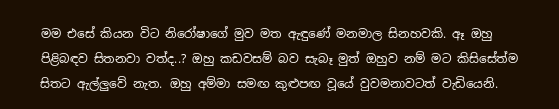මම එසේ කියන විට නිරෝෂාගේ මුව මත ඇඳුණේ මනමාල සිනහවකි. ඈ ඔහු පිළිබඳව සිතනවා වත්ද..? ඔහු කඩවසම් බව සැබෑ මුත් ඔහුව නම් මට කිසිසේත්ම සිතට ඇල්ලුවේ නැත. ඔහු අම්මා සමඟ කුළුපඟ වූයේ වුවමනාවටත් වැඩියෙනි.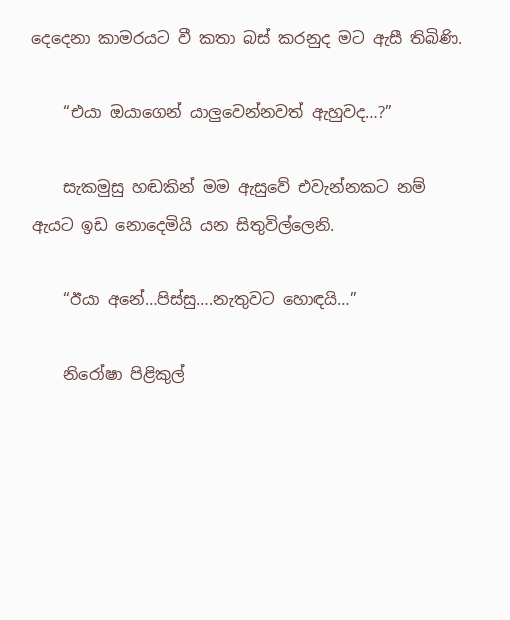දෙදෙනා කාමරයට වී කතා බස් කරනුද මට ඇසී තිබිණි.

    “එයා ඔයාගෙන් යාලුවෙන්නවත් ඇහුවද…?”

    සැකමුසු හඬකින් මම ඇසුවේ එවැන්නකට නම් ඇයට ඉඩ නොදෙමියි යන සිතුවිල්ලෙනි.

    “ඊයා අනේ…පිස්සු….නැතුවට හොඳයි…”

    නිරෝෂා පිළිකුල්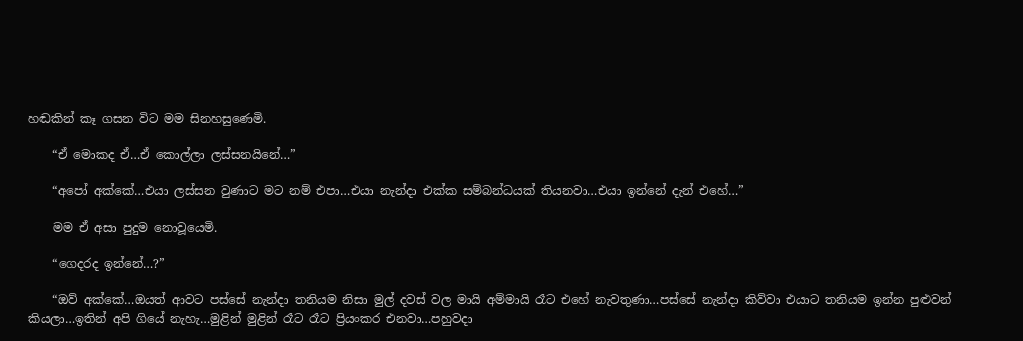හඬකින් කෑ ගසන විට මම සිනහසුණෙමි.

    “ඒ මොකද ඒ…ඒ කොල්ලා ලස්සනයිනේ…”

    “අපෝ අක්කේ…එයා ලස්සන වුණාට මට නම් එපා…එයා නැන්දා එක්ක සම්බන්ධයක් තියනවා…එයා ඉන්නේ දැන් එහේ…”

    මම ඒ අසා පුදුම නොවූයෙමි.

    “ගෙදරද ඉන්නේ…?”

    “ඔව් අක්කේ…ඔයත් ආවට පස්සේ නැන්දා තනියම නිසා මුල් දවස් වල මායි අම්මායි රෑට එහේ නැවතුණා…පස්සේ නැන්දා කිව්වා එයාට තනියම ඉන්න පුළුවන් කියලා…ඉතින් අපි ගියේ නැහැ…මුළින් මුළින් රෑට රෑට ප්‍රියංකර එනවා…පහුවදා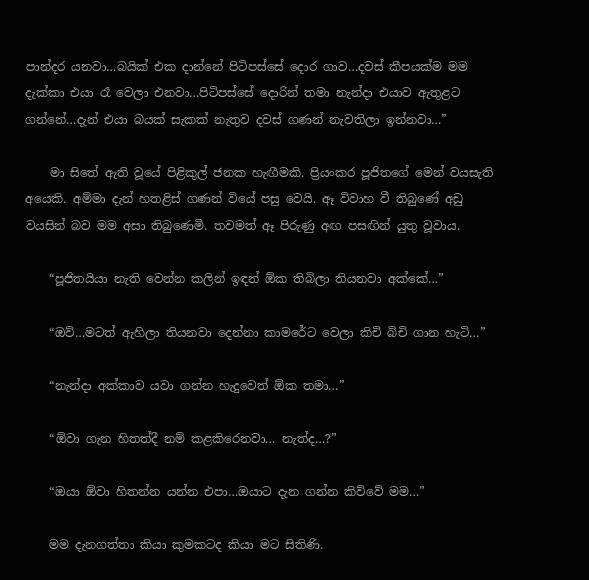පාන්දර යනවා…බයික් එක දාන්නේ පිටිපස්සේ දොර ගාව…දවස් කීපයක්ම මම දැක්කා එයා රෑ වෙලා එනවා…පිටිපස්සේ දොරින් තමා නැන්දා එයාව ඇතුළට ගන්නේ…දැන් එයා බයක් සැකක් නැතුව දවස් ගණන් නැවතිලා ඉන්නවා…”

    මා සිතේ ඇති වූයේ පිළිකුල් ජනක හැඟීමකි. ප්‍රියංකර පූජිතගේ මෙන් වයසැති අයෙකි. අම්මා දැන් හතළිස් ගණන් වියේ පසු වෙයි. ඈ විවාහ වී තිබුණේ අඩු වයසින් බව මම අසා තිබුණෙමි. තවමත් ඈ පිරුණු අඟ පසඟින් යුතු වූවාය.

    “පූජිතයියා නැති වෙන්න කලින් ඉඳන් ඕක තිබිලා තියනවා අක්කේ…”

    “ඔව්…මටත් ඇහිලා තියනවා දෙන්නා කාමරේට වෙලා කිචි බිචි ගාන හැටි…”

    “නැන්දා අක්කාව යවා ගන්න හැදුවෙත් ඕක තමා…”

    “ඕවා ගැන හිතත්දී නම් කළකිරෙනවා… නැත්ද…?”

    “ඔයා ඕවා හිතන්න යන්න එපා…ඔයාට දැන ගන්න කිව්වේ මම…”

    මම දැනගත්තා කියා කුමකටද කියා මට සිතිණි.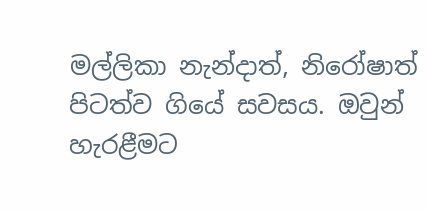මල්ලිකා නැන්දාත්, නිරෝෂාත් පිටත්ව ගියේ සවසය. ඔවුන් හැරළීමට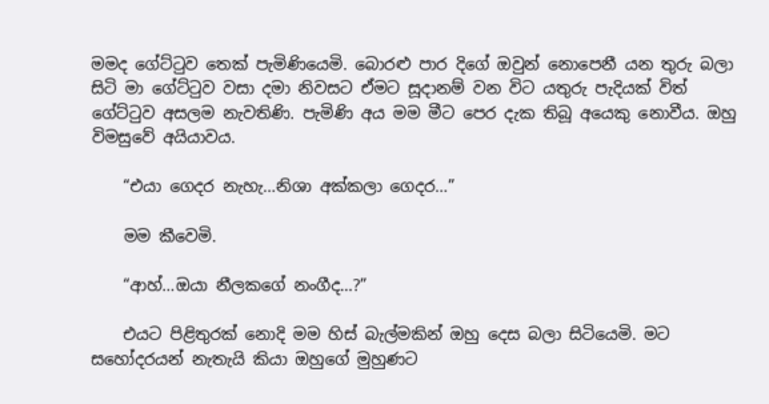මමද ගේට්ටුව තෙක් පැමිණියෙමි. බොරළු පාර දිගේ ඔවුන් නොපෙනී යන තුරු බලා සිටි මා ගේට්ටුව වසා දමා නිවසට ඒමට සූදානම් වන විට යතුරු පැදියක් විත් ගේට්ටුව අසලම නැවතිණි. පැමිණි අය මම මීට පෙර දැක තිබූ අයෙකු නොවීය. ඔහු විමසුවේ අයියාවය.

    “එයා ගෙදර නැහැ…නිශා අක්කලා ගෙදර…”

    මම කීවෙමි.

    “ආහ්…ඔයා නීලකගේ නංගීද…?”

    එයට පිළිතුරක් නොදි මම හිස් බැල්මකින් ඔහු දෙස බලා සිටියෙමි. මට සහෝදරයන් නැතැයි කියා ඔහුගේ මුහුණට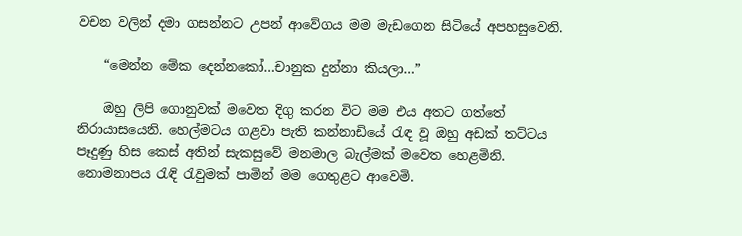වචන වලින් දමා ගසන්නට උපන් ආවේගය මම මැඩගෙන සිටියේ අපහසුවෙනි.

    “මෙන්න මේක දෙන්නකෝ…චානුක දුන්නා කියලා…”

    ඔහු ලිපි ගොනුවක් මවෙත දිගු කරන විට මම එය අතට ගත්තේ නිරායාසයෙනි. හෙල්මටය ගළවා පැති කන්නාඩියේ රැඳ වූ ඔහු අඩක් තට්ටය පෑදුණු හිස කෙස් අතින් සැකසුවේ මනමාල බැල්මක් මවෙත හෙළමිනි. නොමනාපය රැඳි රැවුමක් පාමින් මම ගෙතුළට ආවෙමි.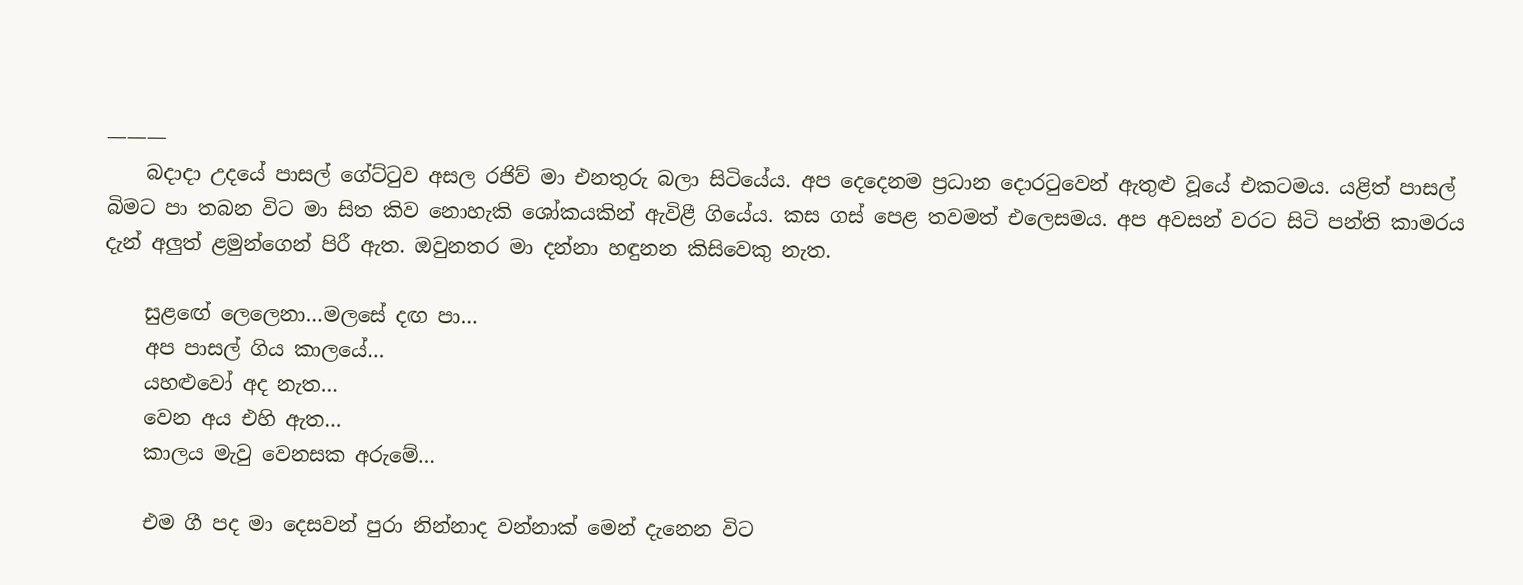———
    බදාදා උදයේ පාසල් ගේට්ටුව අසල රජිව් මා එනතුරු බලා සිටියේය. අප දෙදෙනම ප්‍රධාන දොරටුවෙන් ඇතුළු වූයේ එකටමය. යළිත් පාසල් බිමට පා තබන විට මා සිත කිව නොහැකි ශෝකයකින් ඇවිළී ගියේය. කස ගස් පෙළ තවමත් එලෙසමය. අප අවසන් වරට සිටි පන්ති කාමරය දැන් අලුත් ළමුන්ගෙන් පිරී ඇත. ඔවුනතර මා දන්නා හඳුනන කිසිවෙකු නැත.

    සුළඟේ ලෙලෙනා…මලසේ දඟ පා…
    අප පාසල් ගිය කාලයේ…
    යහළුවෝ අද නැත…
    වෙන අය එහි ඇත…
    කාලය මැවු වෙනසක අරුමේ…

    එම ගී පද මා දෙසවන් පුරා නින්නාද වන්නාක් මෙන් දැනෙන විට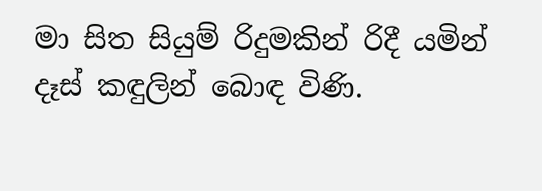මා සිත සියුම් රිදුමකින් රිදී යමින් දෑස් කඳුලින් බොඳ විණි.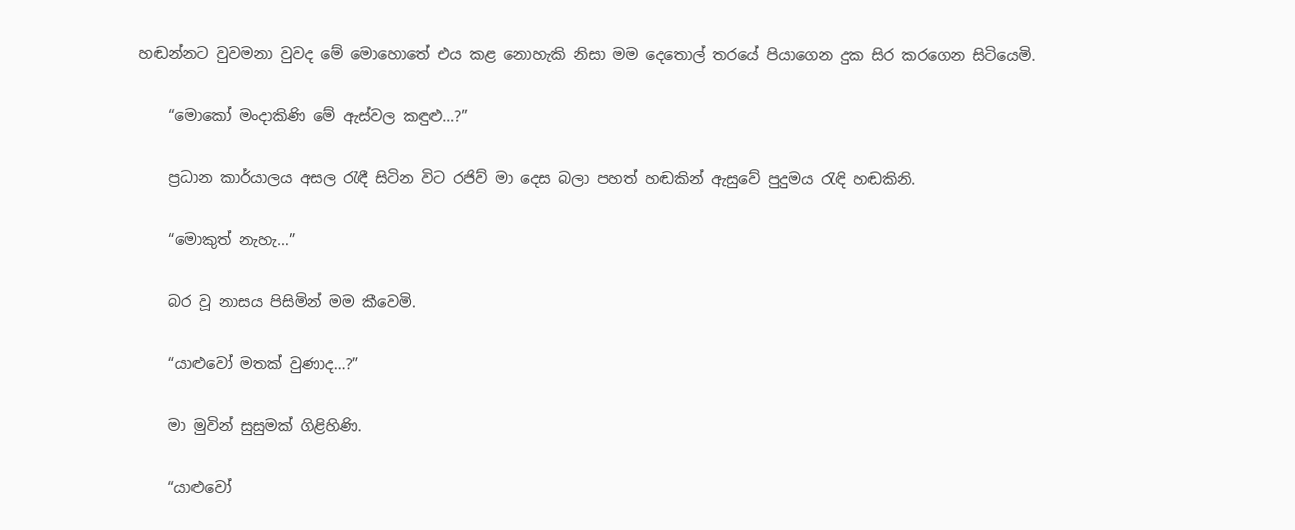හඬන්නට වුවමනා වුවද මේ මොහොතේ එය කළ නොහැකි නිසා මම දෙතොල් තරයේ පියාගෙන දුක සිර කරගෙන සිටියෙමි.

    “මොකෝ මංදාකිණි මේ ඇස්වල කඳුළු…?”

    ප්‍රධාන කාර්යාලය අසල රැඳී සිටින විට රජිව් මා දෙස බලා පහත් හඬකින් ඇසුවේ පුදුමය රැඳි හඬකිනි.

    “මොකුත් නැහැ…”

    බර වූ නාසය පිසිමින් මම කීවෙමි.

    “යාළුවෝ මතක් වුණාද…?”

    මා මුවින් සුසුමක් ගිළිහිණි.

    “යාළුවෝ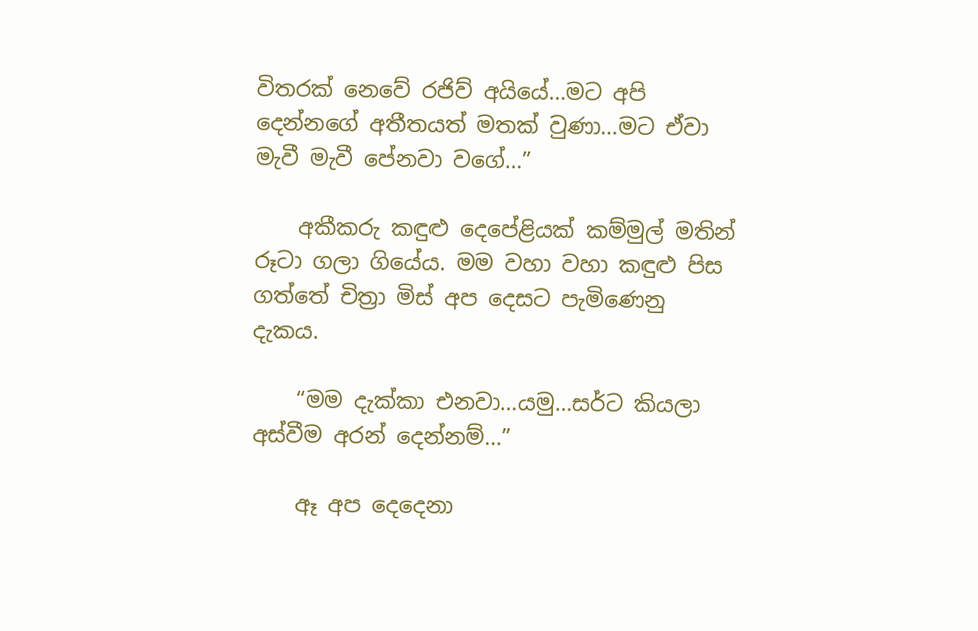විතරක් නෙවේ රජිව් අයියේ…මට අපි දෙන්නගේ අතීතයත් මතක් වුණා…මට ඒවා මැවී මැවී පේනවා වගේ…”

    අකීකරු කඳුළු දෙපේළියක් කම්මුල් මතින් රූටා ගලා ගියේය. මම වහා වහා කඳුළු පිස ගත්තේ චිත්‍රා මිස් අප දෙසට පැමිණෙනු දැකය.

    “මම දැක්කා එනවා…යමු…සර්ට කියලා අස්වීම අරන් දෙන්නම්…”

    ඈ අප දෙදෙනා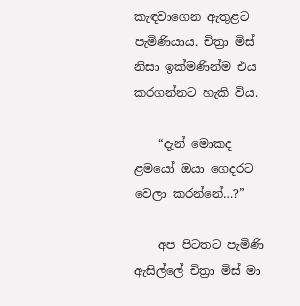කැඳවාගෙන ඇතුළට පැමිණියාය. චිත්‍රා මිස් නිසා ඉක්මණින්ම එය කරගන්නට හැකි විය.

    “දැන් මොකද ළමයෝ ඔයා ගෙදරට වෙලා කරන්නේ…?”

    අප පිටතට පැමිණි ඇසිල්ලේ චිත්‍රා මිස් මා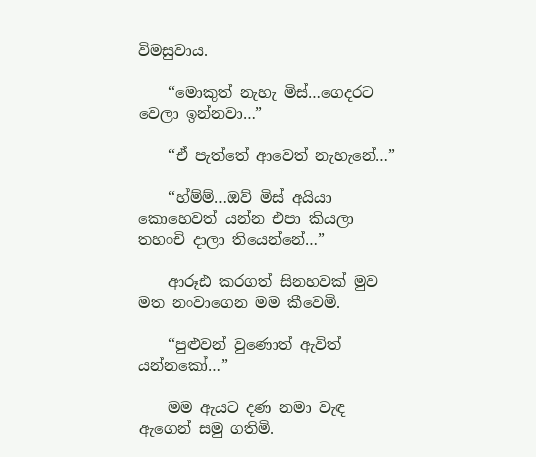විමසුවාය.

    “මොකුත් නැහැ මිස්…ගෙදරට වෙලා ඉන්නවා…”

    “ඒ පැත්තේ ආවෙත් නැහැනේ…”

    “හ්ම්ම්…ඔව් මිස් අයියා කොහෙවත් යන්න එපා කියලා තහංචි දාලා තියෙන්නේ…”

    ආරූඪ කරගත් සිනහවක් මුව මත නංවාගෙන මම කීවෙමි.

    “පුළුවන් වුණොත් ඇවිත් යන්නකෝ…”

    මම ඇයට දණ නමා වැඳ ඇගෙන් සමු ගතිමි.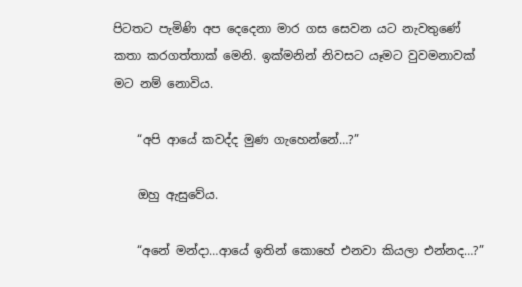පිටතට පැමිණි අප දෙදෙනා මාර ගස සෙවන යට නැවතුණේ කතා කරගත්තාක් මෙනි. ඉක්මනින් නිවසට යෑමට වුවමනාවක් මට නම් නොවිය.

    “අපි ආයේ කවද්ද මුණ ගැහෙන්නේ…?”

    ඔහු ඇසුවේය.

    “අනේ මන්දා…ආයේ ඉතින් කොහේ එනවා කියලා එන්නද…?”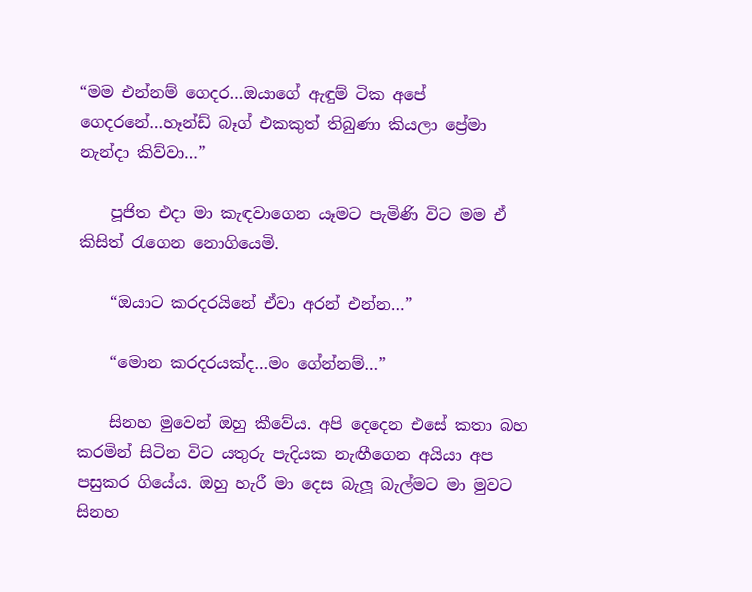“මම එන්නම් ගෙදර…ඔයාගේ ඇඳුම් ටික අපේ ගෙදරනේ…හෑන්ඩ් බෑග් එකකුත් තිබුණා කියලා ප්‍රේමා නැන්දා කිව්වා…”

    පූජිත එදා මා කැඳවාගෙන යෑමට පැමිණි විට මම ඒ කිසිත් රැගෙන නොගියෙමි.

    “ඔයාට කරදරයිනේ ඒවා අරන් එන්න…”

    “මොන කරදරයක්ද…මං ගේන්නම්…”

    සිනහ මුවෙන් ඔහු කීවේය. අපි දෙදෙන එසේ කතා බහ කරමින් සිටින විට යතුරු පැදියක නැඟීගෙන අයියා අප පසුකර ගියේය. ඔහු හැරී මා දෙස බැලූ බැල්මට මා මුවට සිනහ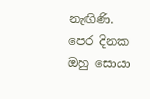නැඟිණි. පෙර දිනක ඔහු සොයා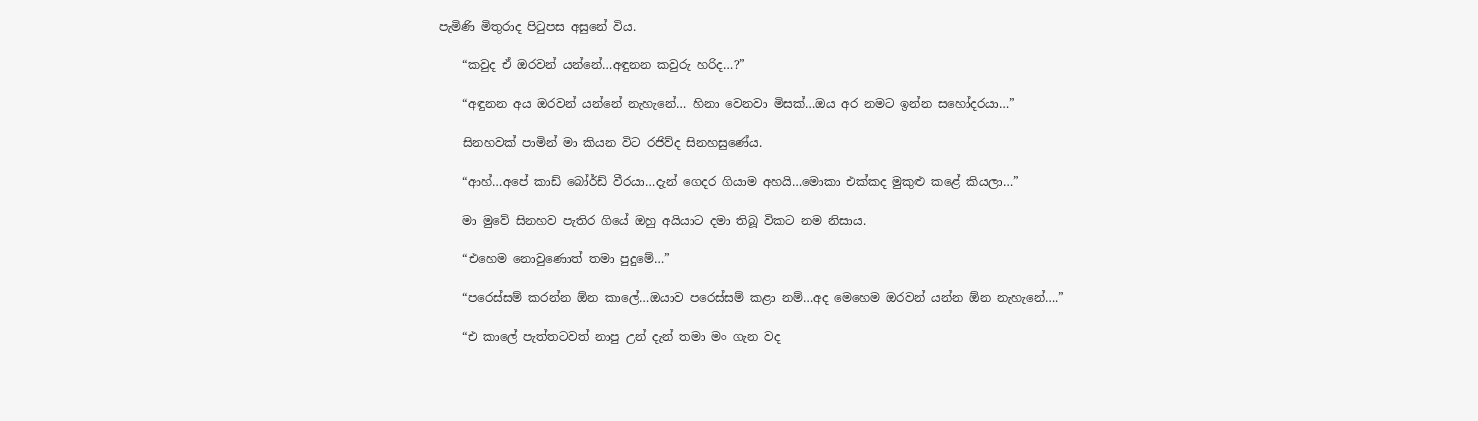පැමිණි මිතුරාද පිටුපස අසුනේ විය.

    “කවුද ඒ ඔරවන් යන්නේ…අඳුනන කවුරු හරිද…?”

    “අඳුනන අය ඔරවන් යන්නේ නැහැනේ… හිනා වෙනවා මිසක්…ඔය අර නමට ඉන්න සහෝදරයා…”

    සිනහවක් පාමින් මා කියන විට රජිව්ද සිනහසුණේය.

    “ආහ්…අපේ කාඩ් බෝර්ඩ් වීරයා…දැන් ගෙදර ගියාම අහයි…මොකා එක්කද මුකුළු කළේ කියලා…”

    මා මුවේ සිනහව පැතිර ගියේ ඔහු අයියාට දමා තිබූ විකට නම නිසාය.

    “එහෙම නොවුණොත් තමා පුදුමේ…”

    “පරෙස්සම් කරන්න ඕන කාලේ…ඔයාව පරෙස්සම් කළා නම්…අද මෙහෙම ඔරවන් යන්න ඕන නැහැනේ….”

    “එ කාලේ පැත්තටවත් නාපු උන් දැන් තමා මං ගැන වද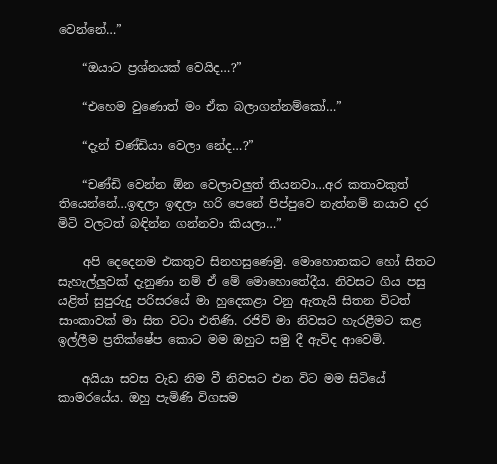වෙන්නේ…”

    “ඔයාට ප්‍රශ්නයක් වෙයිද…?”

    “එහෙම වුණොත් මං ඒක බලාගන්නම්කෝ…”

    “දැන් චණ්ඩියා වෙලා නේද…?”

    “චණ්ඩි වෙන්න ඕන වෙලාවලුත් තියනවා…අර කතාවකුත් තියෙන්නේ…ඉඳලා ඉඳලා හරි පෙනේ පිප්පුවෙ නැත්නම් නයාව දර මිටි වලටත් බඳින්න ගන්නවා කියලා…”

    අපි දෙදෙනම එකතුව සිනහසුණෙමු. මොහොතකට හෝ සිතට සැහැල්ලුවක් දැනුණා නම් ඒ මේ මොහොතේදීය. නිවසට ගිය පසු යළිත් සුපුරුදු පරිසරයේ මා හුදෙකළා වනු ඇතැයි සිතන විටත් සාංකාවක් මා සිත වටා එතිණි. රජිව් මා නිවසට හැරළීමට කළ ඉල්ලීම ප්‍රතික්ෂේප කොට මම ඔහුට සමු දී ඇවිද ආවෙමි.

    අයියා සවස වැඩ නිම වී නිවසට එන විට මම සිටියේ කාමරයේය. ඔහු පැමිණි විගසම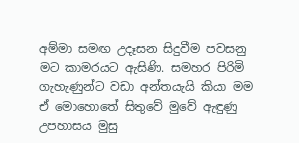අම්මා සමඟ උදෑසන සිදුවීම පවසනු මට කාමරයට ඇසිණි. සමහර පිරිමි ගැහැණුන්ට වඩා අන්තයැයි කියා මම ඒ මොහොතේ සිතුවේ මුවේ ඇඳුණු උපහාසය මුසු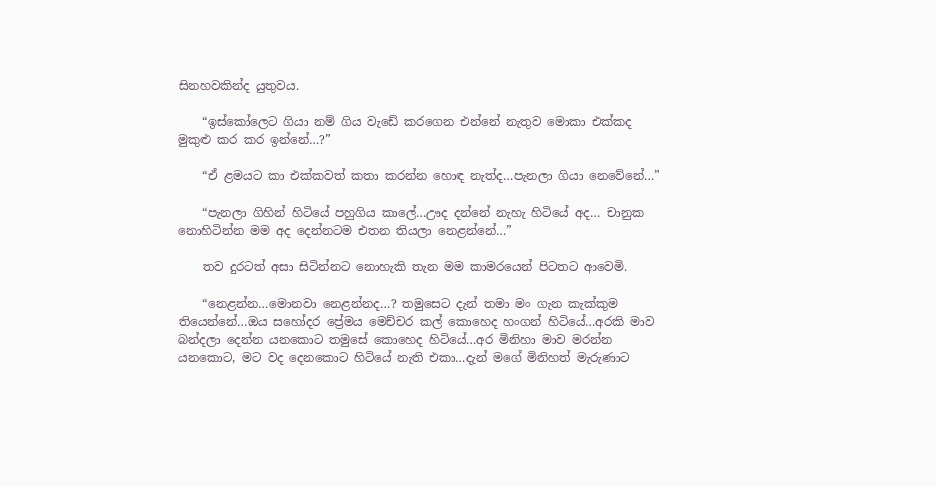සිනහවකින්ද යුතුවය.

    “ඉස්කෝලෙට ගියා නම් ගිය වැඩේ කරගෙන එන්නේ නැතුව මොකා එක්කද මුකුළු කර කර ඉන්නේ…?”

    “ඒ ළමයට කා එක්කවත් කතා කරන්න හොඳ නැත්ද…පැනලා ගියා නෙවේනේ…”

    “පැනලා ගිහින් හිටියේ පහුගිය කාලේ…ඌද දන්නේ නැහැ හිටියේ අද… චානුක නොහිටින්න මම අද දෙන්නටම එතන තියලා නෙළන්නේ…”

    තව දුරටත් අසා සිටින්නට නොහැකි තැන මම කාමරයෙන් පිටතට ආවෙමි.

    “නෙළන්න…මොනවා නෙළන්නද…? තමුසෙට දැන් තමා මං ගැන කැක්කුම තියෙන්නේ…ඔය සහෝදර ප්‍රේමය මෙච්චර කල් කොහෙද හංගන් හිටියේ…අරකි මාව බන්දලා දෙන්න යනකොට තමුසේ කොහෙද හිටියේ…අර මිනිහා මාව මරන්න යනකොට, මට වද දෙනකොට හිටියේ නැති එකා…දැන් මගේ මිනිහත් මැරුණාට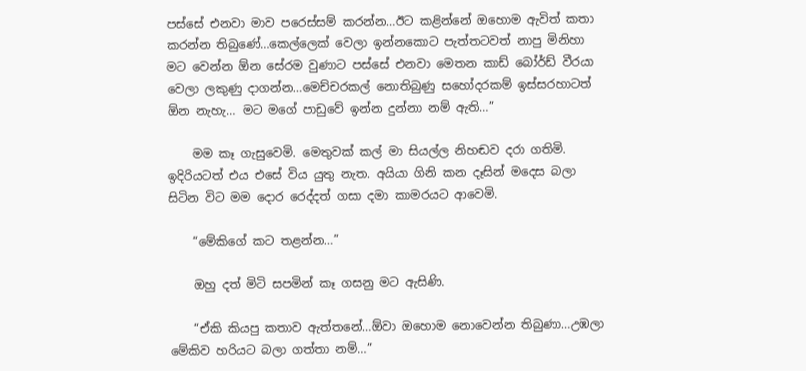පස්සේ එනවා මාව පරෙස්සම් කරන්න…ඊට කළින්නේ ඔහොම ඇවිත් කතා කරන්න තිබුණේ…කෙල්ලෙක් වෙලා ඉන්නකොට පැත්තටවත් නාපු මිනිහා මට වෙන්න ඕන සේරම වුණාට පස්සේ එනවා මෙතන කාඩ් බෝර්ඩ් වීරයා වෙලා ලකුණු දාගන්න…මෙච්චරකල් නොතිබුණු සහෝදරකම් ඉස්සරහාටත් ඕන නැහැ… මට මගේ පාඩුවේ ඉන්න දුන්නා නම් ඇති…”

    මම කෑ ගැසුවෙමි. මෙතුවක් කල් මා සියල්ල නිහඬව දරා ගතිමි. ඉදිරියටත් එය එසේ විය යුතු නැත. අයියා ගිනි කන දෑසින් මදෙස බලා සිටින විට මම දොර රෙද්දත් ගසා දමා කාමරයට ආවෙමි.

    “මේකිගේ කට තළන්න…”

    ඔහු දත් මිටි සපමින් කෑ ගසනු මට ඇසිණි.

    “ඒකි කියපු කතාව ඇත්තනේ…ඕවා ඔහොම නොවෙන්න තිබුණා…උඹලා මේකිව හරියට බලා ගත්තා නම්…”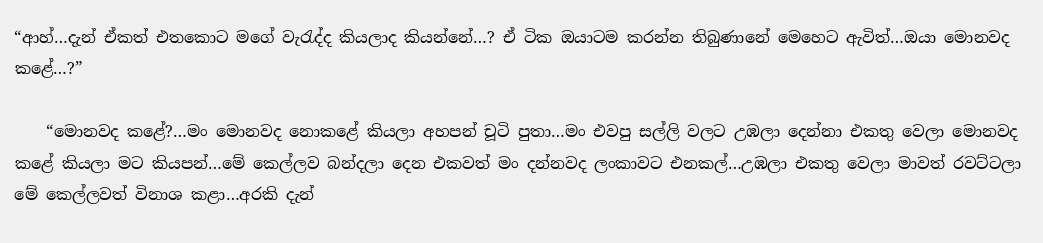“ආහ්…දැන් ඒකත් එතකොට මගේ වැරැද්ද කියලාද කියන්නේ…? ඒ ටික ඔයාටම කරන්න තිබුණානේ මෙහෙට ඇවිත්…ඔයා මොනවද කළේ…?”

    “මොනවද කළේ?…මං මොනවද නොකළේ කියලා අහපන් චූටි පුතා…මං එවපු සල්ලි වලට උඹලා දෙන්නා එකතු වෙලා මොනවද කළේ කියලා මට කියපන්…මේ කෙල්ලව බන්දලා දෙන එකවත් මං දන්නවද ලංකාවට එනකල්…උඹලා එකතු වෙලා මාවත් රවට්ටලා මේ කෙල්ලවත් විනාශ කළා…අරකි දැන්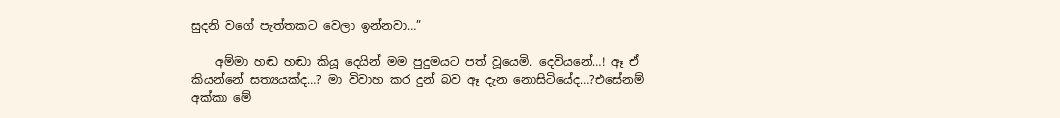සුදනි වගේ පැත්තකට වෙලා ඉන්නවා…”

    අම්මා හඬ හඬා කියූ දෙයින් මම පුදුමයට පත් වූයෙමි. දෙවියනේ…! ඈ ඒ කියන්නේ සත්‍යයක්ද…? මා විවාහ කර දුන් බව ඈ දැන නොසිටියේද…?එසේනම් අක්කා මේ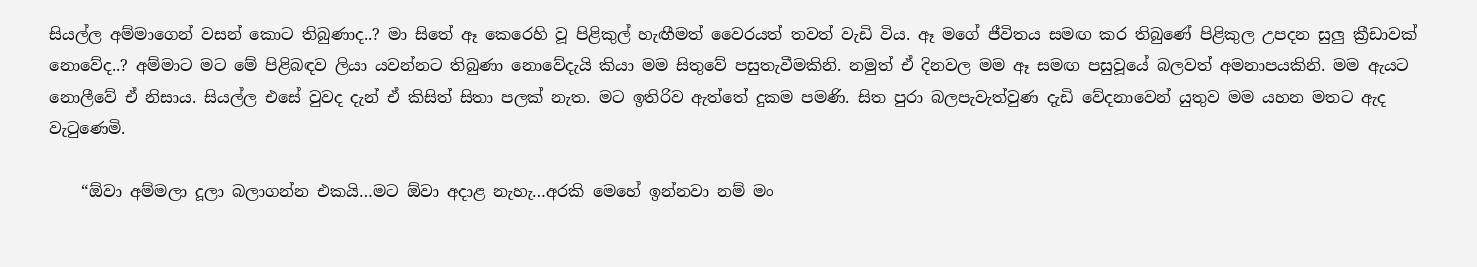සියල්ල අම්මාගෙන් වසන් කොට තිබුණාද..? මා සිතේ ඈ කෙරෙහි වූ පිළිකුල් හැඟීමත් වෛරයත් තවත් වැඩි විය. ඈ මගේ ජීවිතය සමඟ කර තිබුණේ පිළිකුල උපදන සුලු ක්‍රීඩාවක් නොවේද..? අම්මාට මට මේ පිළිබඳව ලියා යවන්නට තිබුණා නොවේදැයි කියා මම සිතුවේ පසුතැවීමකිනි. නමුත් ඒ දිනවල මම ඈ සමඟ පසුවූයේ බලවත් අමනාපයකිනි. මම ඇයට නොලීවේ ඒ නිසාය. සියල්ල එසේ වුවද දැන් ඒ කිසිත් සිතා පලක් නැත. මට ඉතිරිව ඇත්තේ දුකම පමණි. සිත පුරා බලපැවැත්වුණ දැඩි වේදනාවෙන් යුතුව මම යහන මතට ඇද වැටුණෙමි.

    “ඕවා අම්මලා දූලා බලාගන්න එකයි…මට ඕවා අදාළ නැහැ…අරකි මෙහේ ඉන්නවා නම් මං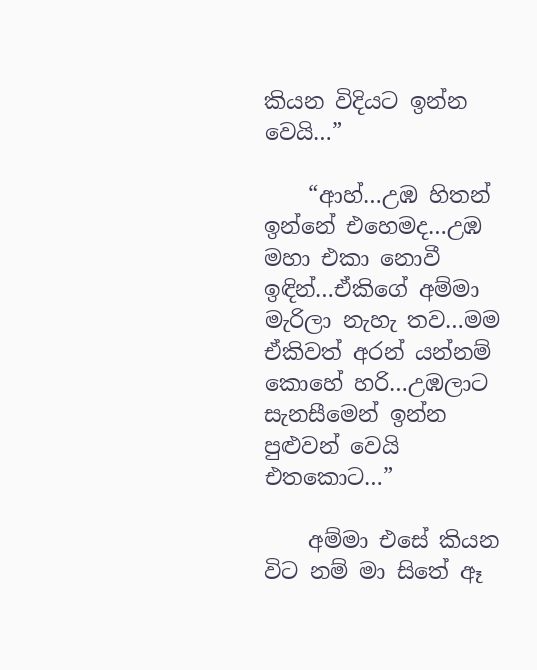කියන විදියට ඉන්න වෙයි…”

    “ආහ්…උඹ හිතන් ඉන්නේ එහෙමද…උඹ මහා එකා නොවී ඉඳින්…ඒකිගේ අම්මා මැරිලා නැහැ තව…මම ඒකිවත් අරන් යන්නම් කොහේ හරි…උඹලාට සැනසීමෙන් ඉන්න පුළුවන් වෙයි එතකොට…”

    අම්මා එසේ කියන විට නම් මා සිතේ ඈ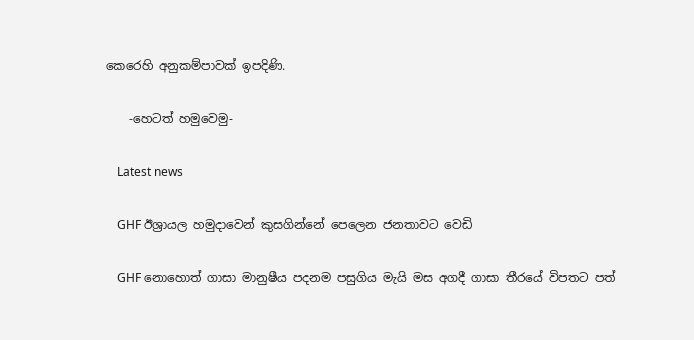කෙරෙහි අනුකම්පාවක් ඉපදිණි.

    -හෙටත් හමුවෙමු-

    Latest news

    GHF ඊශ්‍රායල හමුදාවෙන් කුසගින්නේ පෙලෙන ජනතාවට වෙඩි

    GHF නොහොත් ගාසා මානුෂීය පදනම පසුගිය මැයි මස අගදී ගාසා තීරයේ විපතට පත්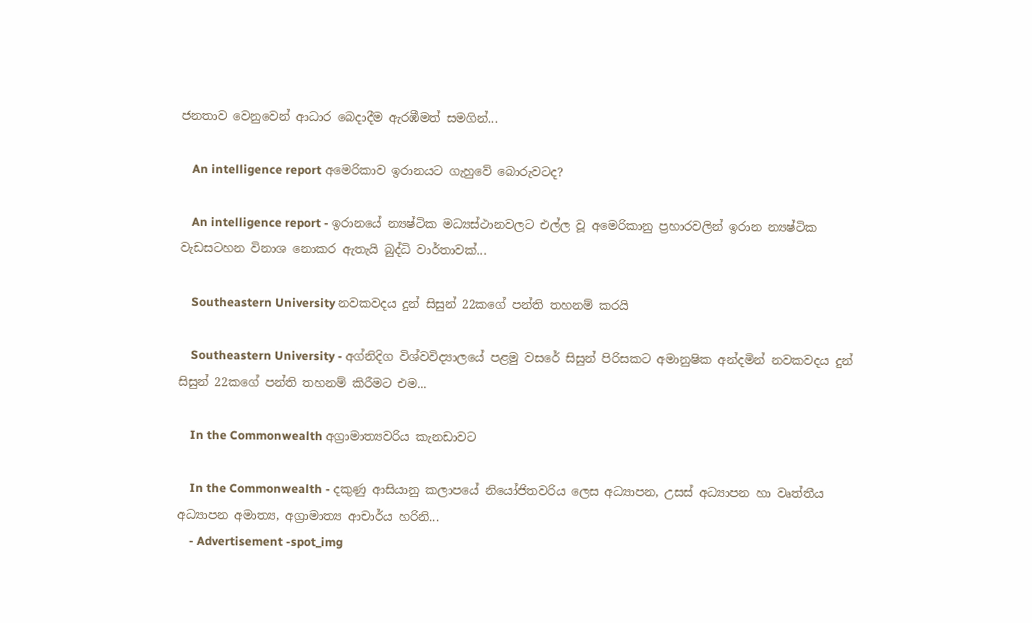ජනතාව වෙනුවෙන් ආධාර බෙදාදීම ඇරඹීමත් සමගින්...

    An intelligence report අමෙරිකාව ඉරානයට ගැහුවේ බොරුවටද?

    An intelligence report - ඉරානයේ න්‍යෂ්ටික මධ්‍යස්ථානවලට එල්ල වූ අමෙරිකානු ප්‍රහාරවලින් ඉරාන න්‍යෂ්ටික වැඩසටහන විනාශ නොකර ඇතැයි බුද්ධි වාර්තාවක්...

    Southeastern University නවකවදය දුන් සිසුන් 22කගේ පන්ති තහනම් කරයි

    Southeastern University - අග්නිදිග විශ්වවිද්‍යාලයේ පළමු වසරේ සිසුන් පිරිසකට අමානුෂික අන්දමින් නවකවදය දුන් සිසුන් 22කගේ පන්ති තහනම් කිරීමට එම...

    In the Commonwealth අග්‍රාමාත්‍යවරිය කැනඩාවට

    In the Commonwealth - දකුණු ආසියානු කලාපයේ නියෝජිතවරිය ලෙස අධ්‍යාපන, උසස් අධ්‍යාපන හා වෘත්තීය අධ්‍යාපන අමාත්‍ය, අග්‍රාමාත්‍ය ආචාර්ය හරිනි...
    - Advertisement -spot_img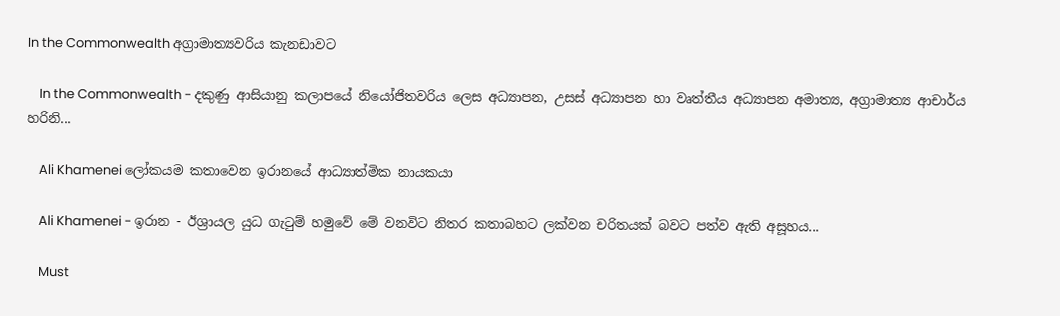In the Commonwealth අග්‍රාමාත්‍යවරිය කැනඩාවට

    In the Commonwealth - දකුණු ආසියානු කලාපයේ නියෝජිතවරිය ලෙස අධ්‍යාපන, උසස් අධ්‍යාපන හා වෘත්තීය අධ්‍යාපන අමාත්‍ය, අග්‍රාමාත්‍ය ආචාර්ය හරිනි...

    Ali Khamenei ලෝකයම කතාවෙන ඉරානයේ ආධ්‍යාත්මික නායකයා

    Ali Khamenei - ඉරාන - ඊශ්‍රායල යුධ ගැටුම් හමුවේ මේ වනවිට නිතර කතාබහට ලක්වන චරිතයක් බවට පත්ව ඇති අසූහය...

    Must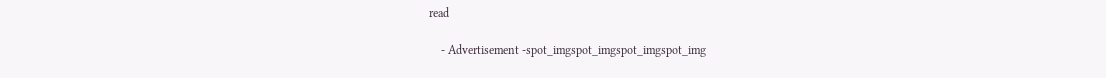read

    - Advertisement -spot_imgspot_imgspot_imgspot_img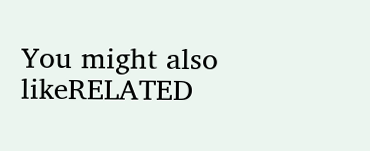You might also likeRELATED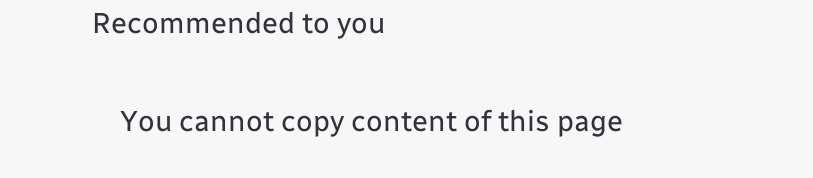Recommended to you

    You cannot copy content of this page